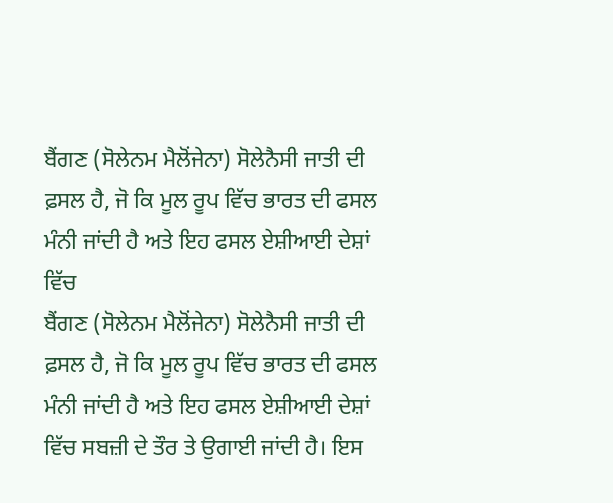ਬੈਂਗਣ (ਸੋਲੇਨਮ ਮੈਲੋਂਜੇਨਾ) ਸੋਲੇਨੈਸੀ ਜਾਤੀ ਦੀ ਫ਼ਸਲ ਹੈ, ਜੋ ਕਿ ਮੂਲ ਰੂਪ ਵਿੱਚ ਭਾਰਤ ਦੀ ਫਸਲ ਮੰਨੀ ਜਾਂਦੀ ਹੈ ਅਤੇ ਇਹ ਫਸਲ ਏਸ਼ੀਆਈ ਦੇਸ਼ਾਂ ਵਿੱਚ
ਬੈਂਗਣ (ਸੋਲੇਨਮ ਮੈਲੋਂਜੇਨਾ) ਸੋਲੇਨੈਸੀ ਜਾਤੀ ਦੀ ਫ਼ਸਲ ਹੈ, ਜੋ ਕਿ ਮੂਲ ਰੂਪ ਵਿੱਚ ਭਾਰਤ ਦੀ ਫਸਲ ਮੰਨੀ ਜਾਂਦੀ ਹੈ ਅਤੇ ਇਹ ਫਸਲ ਏਸ਼ੀਆਈ ਦੇਸ਼ਾਂ ਵਿੱਚ ਸਬਜ਼ੀ ਦੇ ਤੌਰ ਤੇ ਉਗਾਈ ਜਾਂਦੀ ਹੈ। ਇਸ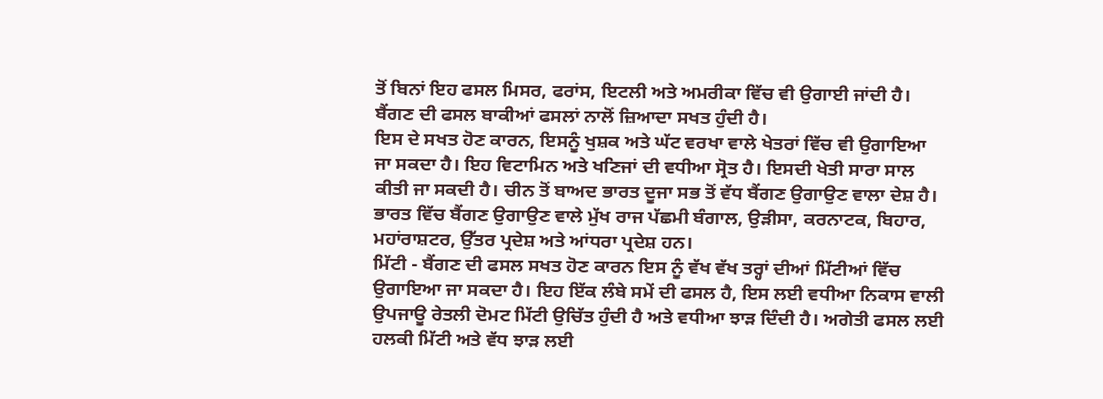ਤੋਂ ਬਿਨਾਂ ਇਹ ਫਸਲ ਮਿਸਰ, ਫਰਾਂਸ, ਇਟਲੀ ਅਤੇ ਅਮਰੀਕਾ ਵਿੱਚ ਵੀ ਉਗਾਈ ਜਾਂਦੀ ਹੈ। ਬੈਂਗਣ ਦੀ ਫਸਲ ਬਾਕੀਆਂ ਫਸਲਾਂ ਨਾਲੋਂ ਜ਼ਿਆਦਾ ਸਖਤ ਹੁੰਦੀ ਹੈ।
ਇਸ ਦੇ ਸਖਤ ਹੋਣ ਕਾਰਨ, ਇਸਨੂੰ ਖੁਸ਼ਕ ਅਤੇ ਘੱਟ ਵਰਖਾ ਵਾਲੇ ਖੇਤਰਾਂ ਵਿੱਚ ਵੀ ਉਗਾਇਆ ਜਾ ਸਕਦਾ ਹੈ। ਇਹ ਵਿਟਾਮਿਨ ਅਤੇ ਖਣਿਜਾਂ ਦੀ ਵਧੀਆ ਸ੍ਰੋਤ ਹੈ। ਇਸਦੀ ਖੇਤੀ ਸਾਰਾ ਸਾਲ ਕੀਤੀ ਜਾ ਸਕਦੀ ਹੈ। ਚੀਨ ਤੋਂ ਬਾਅਦ ਭਾਰਤ ਦੂਜਾ ਸਭ ਤੋਂ ਵੱਧ ਬੈਂਗਣ ਉਗਾਉਣ ਵਾਲਾ ਦੇਸ਼ ਹੈ। ਭਾਰਤ ਵਿੱਚ ਬੈਂਗਣ ਉਗਾਉਣ ਵਾਲੇ ਮੁੱਖ ਰਾਜ ਪੱਛਮੀ ਬੰਗਾਲ, ਉੜੀਸਾ, ਕਰਨਾਟਕ, ਬਿਹਾਰ, ਮਹਾਂਰਾਸ਼ਟਰ, ਉੱਤਰ ਪ੍ਰਦੇਸ਼ ਅਤੇ ਆਂਧਰਾ ਪ੍ਰਦੇਸ਼ ਹਨ।
ਮਿੱਟੀ - ਬੈਂਗਣ ਦੀ ਫਸਲ ਸਖਤ ਹੋਣ ਕਾਰਨ ਇਸ ਨੂੰ ਵੱਖ ਵੱਖ ਤਰ੍ਹਾਂ ਦੀਆਂ ਮਿੱਟੀਆਂ ਵਿੱਚ ਉਗਾਇਆ ਜਾ ਸਕਦਾ ਹੈ। ਇਹ ਇੱਕ ਲੰਬੇ ਸਮੇਂ ਦੀ ਫਸਲ ਹੈ, ਇਸ ਲਈ ਵਧੀਆ ਨਿਕਾਸ ਵਾਲੀ ਉਪਜਾਊ ਰੇਤਲੀ ਦੋਮਟ ਮਿੱਟੀ ਉਚਿੱਤ ਹੁੰਦੀ ਹੈ ਅਤੇ ਵਧੀਆ ਝਾੜ ਦਿੰਦੀ ਹੈ। ਅਗੇਤੀ ਫਸਲ ਲਈ ਹਲਕੀ ਮਿੱਟੀ ਅਤੇ ਵੱਧ ਝਾੜ ਲਈ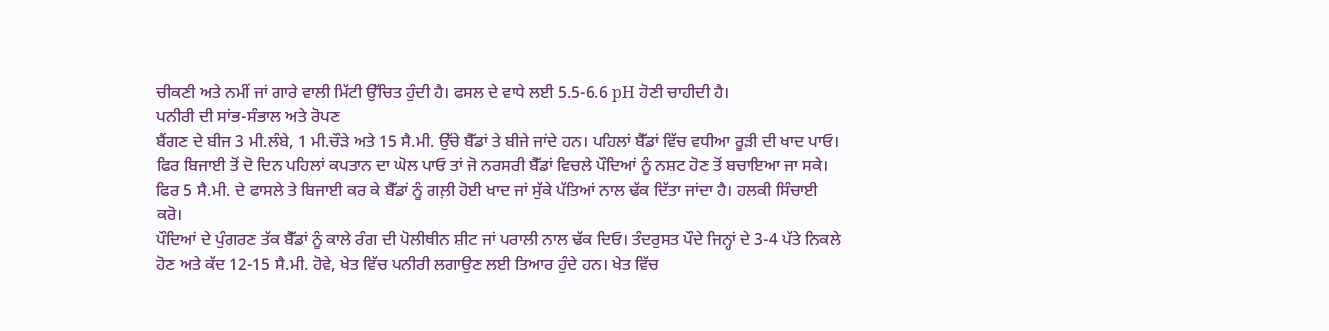ਚੀਕਣੀ ਅਤੇ ਨਮੀਂ ਜਾਂ ਗਾਰੇ ਵਾਲੀ ਮਿੱਟੀ ਉੱਚਿਤ ਹੁੰਦੀ ਹੈ। ਫਸਲ ਦੇ ਵਾਧੇ ਲਈ 5.5-6.6 pH ਹੋਣੀ ਚਾਹੀਦੀ ਹੈ।
ਪਨੀਰੀ ਦੀ ਸਾਂਭ-ਸੰਭਾਲ ਅਤੇ ਰੋਪਣ
ਬੈਂਗਣ ਦੇ ਬੀਜ 3 ਮੀ.ਲੰਬੇ, 1 ਮੀ.ਚੌੜੇ ਅਤੇ 15 ਸੈ.ਮੀ. ਉੱਚੇ ਬੈੱਡਾਂ ਤੇ ਬੀਜੇ ਜਾਂਦੇ ਹਨ। ਪਹਿਲਾਂ ਬੈੱਡਾਂ ਵਿੱਚ ਵਧੀਆ ਰੂੜੀ ਦੀ ਖਾਦ ਪਾਓ। ਫਿਰ ਬਿਜਾਈ ਤੋਂ ਦੋ ਦਿਨ ਪਹਿਲਾਂ ਕਪਤਾਨ ਦਾ ਘੋਲ ਪਾਓ ਤਾਂ ਜੋ ਨਰਸਰੀ ਬੈੱਡਾਂ ਵਿਚਲੇ ਪੌਦਿਆਂ ਨੂੰ ਨਸ਼ਟ ਹੋਣ ਤੋਂ ਬਚਾਇਆ ਜਾ ਸਕੇ। ਫਿਰ 5 ਸੈ.ਮੀ. ਦੇ ਫਾਸਲੇ ਤੇ ਬਿਜਾਈ ਕਰ ਕੇ ਬੈੱਡਾਂ ਨੂੰ ਗਲ਼ੀ ਹੋਈ ਖਾਦ ਜਾਂ ਸੁੱਕੇ ਪੱਤਿਆਂ ਨਾਲ ਢੱਕ ਦਿੱਤਾ ਜਾਂਦਾ ਹੈ। ਹਲਕੀ ਸਿੰਚਾਈ ਕਰੋ।
ਪੌਦਿਆਂ ਦੇ ਪੁੰਗਰਣ ਤੱਕ ਬੈੱਡਾਂ ਨੂੰ ਕਾਲੇ ਰੰਗ ਦੀ ਪੋਲੀਥੀਨ ਸ਼ੀਟ ਜਾਂ ਪਰਾਲੀ ਨਾਲ ਢੱਕ ਦਿਓ। ਤੰਦਰੁਸਤ ਪੌਦੇ ਜਿਨ੍ਹਾਂ ਦੇ 3-4 ਪੱਤੇ ਨਿਕਲੇ ਹੋਣ ਅਤੇ ਕੱਦ 12-15 ਸੈ.ਮੀ. ਹੋਵੇ, ਖੇਤ ਵਿੱਚ ਪਨੀਰੀ ਲਗਾਉਣ ਲਈ ਤਿਆਰ ਹੁੰਦੇ ਹਨ। ਖੇਤ ਵਿੱਚ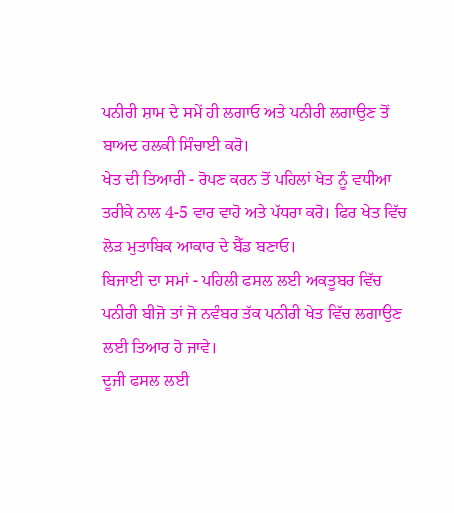ਪਨੀਰੀ ਸ਼ਾਮ ਦੇ ਸਮੇਂ ਹੀ ਲਗਾਓ ਅਤੇ ਪਨੀਰੀ ਲਗਾਉਣ ਤੋਂ ਬਾਅਦ ਹਲਕੀ ਸਿੰਚਾਈ ਕਰੋ।
ਖੇਤ ਦੀ ਤਿਆਰੀ - ਰੋਪਣ ਕਰਨ ਤੋਂ ਪਹਿਲਾਂ ਖੇਤ ਨੂੰ ਵਧੀਆ ਤਰੀਕੇ ਨਾਲ 4-5 ਵਾਰ ਵਾਹੋ ਅਤੇ ਪੱਧਰਾ ਕਰੋ। ਫਿਰ ਖੇਤ ਵਿੱਚ ਲੋੜ ਮੁਤਾਬਿਕ ਆਕਾਰ ਦੇ ਬੈੱਡ ਬਣਾਓ।
ਬਿਜਾਈ ਦਾ ਸਮਾਂ - ਪਹਿਲੀ ਫਸਲ ਲਈ ਅਕਤੂਬਰ ਵਿੱਚ ਪਨੀਰੀ ਬੀਜੋ ਤਾਂ ਜੋ ਨਵੰਬਰ ਤੱਕ ਪਨੀਰੀ ਖੇਤ ਵਿੱਚ ਲਗਾਉਣ ਲਈ ਤਿਆਰ ਹੋ ਜਾਵੇ।
ਦੂਜੀ ਫਸਲ ਲਈ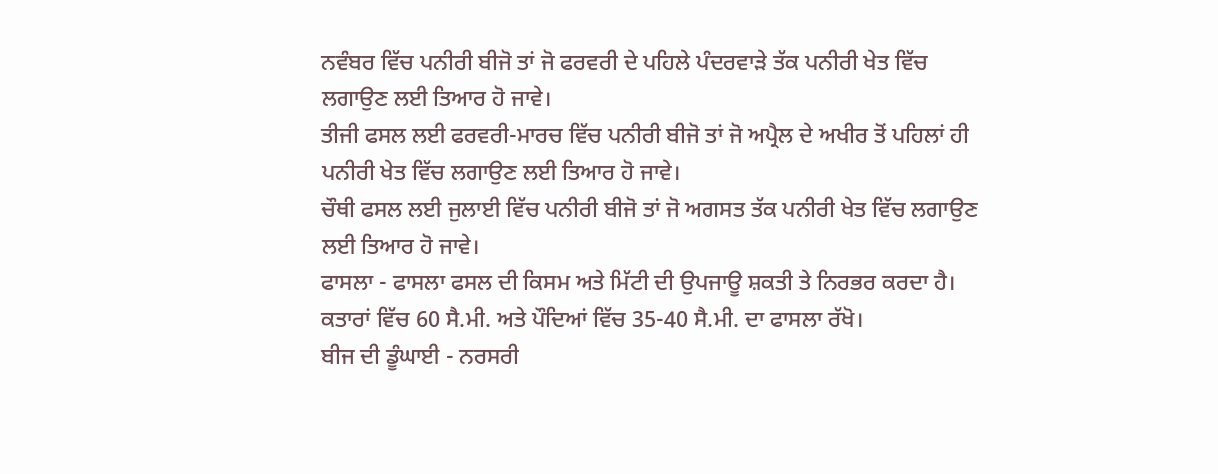ਨਵੰਬਰ ਵਿੱਚ ਪਨੀਰੀ ਬੀਜੋ ਤਾਂ ਜੋ ਫਰਵਰੀ ਦੇ ਪਹਿਲੇ ਪੰਦਰਵਾੜੇ ਤੱਕ ਪਨੀਰੀ ਖੇਤ ਵਿੱਚ ਲਗਾਉਣ ਲਈ ਤਿਆਰ ਹੋ ਜਾਵੇ।
ਤੀਜੀ ਫਸਲ ਲਈ ਫਰਵਰੀ-ਮਾਰਚ ਵਿੱਚ ਪਨੀਰੀ ਬੀਜੋ ਤਾਂ ਜੋ ਅਪ੍ਰੈਲ ਦੇ ਅਖੀਰ ਤੋਂ ਪਹਿਲਾਂ ਹੀ ਪਨੀਰੀ ਖੇਤ ਵਿੱਚ ਲਗਾਉਣ ਲਈ ਤਿਆਰ ਹੋ ਜਾਵੇ।
ਚੌਥੀ ਫਸਲ ਲਈ ਜੁਲਾਈ ਵਿੱਚ ਪਨੀਰੀ ਬੀਜੋ ਤਾਂ ਜੋ ਅਗਸਤ ਤੱਕ ਪਨੀਰੀ ਖੇਤ ਵਿੱਚ ਲਗਾਉਣ ਲਈ ਤਿਆਰ ਹੋ ਜਾਵੇ।
ਫਾਸਲਾ - ਫਾਸਲਾ ਫਸਲ ਦੀ ਕਿਸਮ ਅਤੇ ਮਿੱਟੀ ਦੀ ਉਪਜਾਊ ਸ਼ਕਤੀ ਤੇ ਨਿਰਭਰ ਕਰਦਾ ਹੈ। ਕਤਾਰਾਂ ਵਿੱਚ 60 ਸੈ.ਮੀ. ਅਤੇ ਪੌਦਿਆਂ ਵਿੱਚ 35-40 ਸੈ.ਮੀ. ਦਾ ਫਾਸਲਾ ਰੱਖੋ।
ਬੀਜ ਦੀ ਡੂੰਘਾਈ - ਨਰਸਰੀ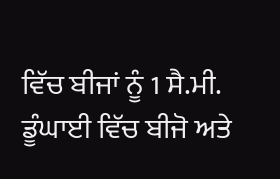ਵਿੱਚ ਬੀਜਾਂ ਨੂੰ 1 ਸੈ.ਮੀ. ਡੂੰਘਾਈ ਵਿੱਚ ਬੀਜੋ ਅਤੇ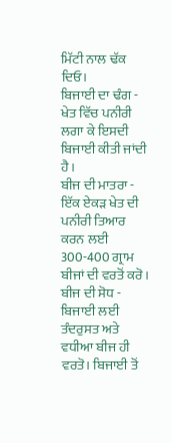ਮਿੱਟੀ ਨਾਲ ਢੱਕ ਦਿਓ।
ਬਿਜਾਈ ਦਾ ਢੰਗ - ਖੇਤ ਵਿੱਚ ਪਨੀਰੀ ਲਗਾ ਕੇ ਇਸਦੀ ਬਿਜਾਈ ਕੀਤੀ ਜਾਂਦੀ ਹੈ।
ਬੀਜ ਦੀ ਮਾਤਰਾ - ਇੱਕ ਏਕੜ ਖੇਤ ਦੀ ਪਨੀਰੀ ਤਿਆਰ ਕਰਨ ਲਈ 300-400 ਗ੍ਰਾਮ ਬੀਜਾਂ ਦੀ ਵਰਤੋਂ ਕਰੋ।
ਬੀਜ ਦੀ ਸੋਧ - ਬਿਜਾਈ ਲਈ ਤੰਦਰੁਸਤ ਅਤੇ ਵਧੀਆ ਬੀਜ ਹੀ ਵਰਤੋ। ਬਿਜਾਈ ਤੋਂ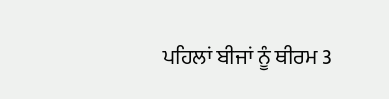ਪਹਿਲਾਂ ਬੀਜਾਂ ਨੂੰ ਥੀਰਮ 3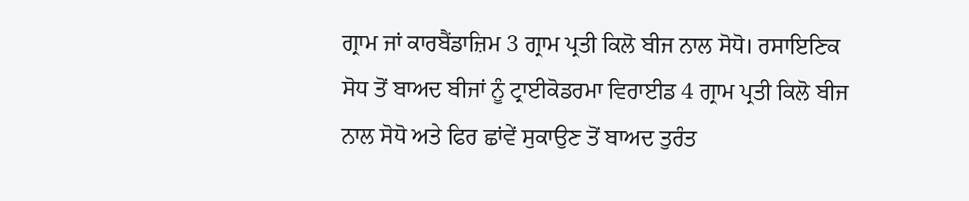ਗ੍ਰਾਮ ਜਾਂ ਕਾਰਬੈਂਡਾਜ਼ਿਮ 3 ਗ੍ਰਾਮ ਪ੍ਰਤੀ ਕਿਲੋ ਬੀਜ ਨਾਲ ਸੋਧੋ। ਰਸਾਇਣਿਕ ਸੋਧ ਤੋਂ ਬਾਅਦ ਬੀਜਾਂ ਨੂੰ ਟ੍ਰਾਈਕੋਡਰਮਾ ਵਿਰਾਈਡ 4 ਗ੍ਰਾਮ ਪ੍ਰਤੀ ਕਿਲੋ ਬੀਜ ਨਾਲ ਸੋਧੋ ਅਤੇ ਫਿਰ ਛਾਂਵੇਂ ਸੁਕਾਉਣ ਤੋਂ ਬਾਅਦ ਤੁਰੰਤ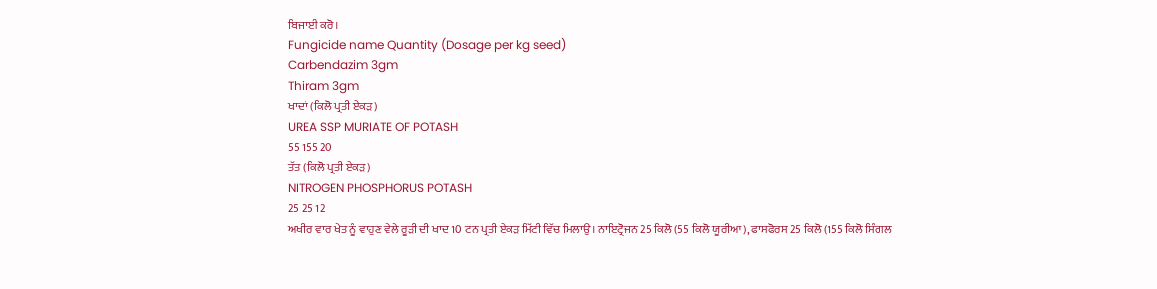ਬਿਜਾਈ ਕਰੋ।
Fungicide name Quantity (Dosage per kg seed)
Carbendazim 3gm
Thiram 3gm
ਖਾਦਾਂ (ਕਿਲੋ ਪ੍ਰਤੀ ਏਕੜ)
UREA SSP MURIATE OF POTASH
55 155 20
ਤੱਤ (ਕਿਲੋ ਪ੍ਰਤੀ ਏਕੜ)
NITROGEN PHOSPHORUS POTASH
25 25 12
ਅਖੀਰ ਵਾਰ ਖੇਤ ਨੂੰ ਵਾਹੁਣ ਵੇਲੇ ਰੂੜੀ ਦੀ ਖਾਦ 10 ਟਨ ਪ੍ਰਤੀ ਏਕੜ ਮਿੱਟੀ ਵਿੱਚ ਮਿਲਾਉ। ਨਾਇਟ੍ਰੋਜਨ 25 ਕਿਲੋ (55 ਕਿਲੋ ਯੂਰੀਆ), ਫਾਸਫੋਰਸ 25 ਕਿਲੋ (155 ਕਿਲੋ ਸਿੰਗਲ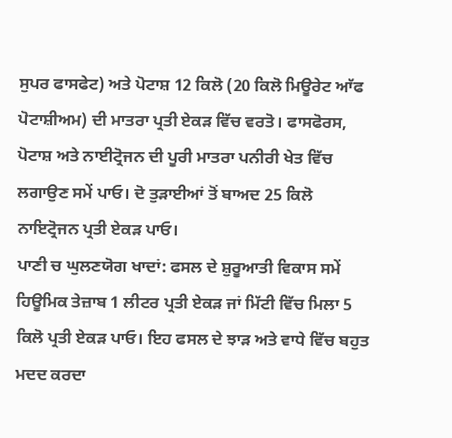ਸੁਪਰ ਫਾਸਫੇਟ) ਅਤੇ ਪੋਟਾਸ਼ 12 ਕਿਲੋ (20 ਕਿਲੋ ਮਿਊਰੇਟ ਆੱਫ ਪੋਟਾਸ਼ੀਅਮ) ਦੀ ਮਾਤਰਾ ਪ੍ਰਤੀ ਏਕੜ ਵਿੱਚ ਵਰਤੋ। ਫਾਸਫੋਰਸ, ਪੋਟਾਸ਼ ਅਤੇ ਨਾਈਟ੍ਰੋਜਨ ਦੀ ਪੂਰੀ ਮਾਤਰਾ ਪਨੀਰੀ ਖੇਤ ਵਿੱਚ ਲਗਾਉਣ ਸਮੇਂ ਪਾਓ। ਦੋ ਤੁੜਾਈਆਂ ਤੋਂ ਬਾਅਦ 25 ਕਿਲੋ ਨਾਇਟ੍ਰੋਜਨ ਪ੍ਰਤੀ ਏਕੜ ਪਾਓ।
ਪਾਣੀ ਚ ਘੁਲਣਯੋਗ ਖਾਦਾਂ: ਫਸਲ ਦੇ ਸ਼ੁਰੂਆਤੀ ਵਿਕਾਸ ਸਮੇਂ ਹਿਊਮਿਕ ਤੇਜ਼ਾਬ 1 ਲੀਟਰ ਪ੍ਰਤੀ ਏਕੜ ਜਾਂ ਮਿੱਟੀ ਵਿੱਚ ਮਿਲਾ 5 ਕਿਲੋ ਪ੍ਰਤੀ ਏਕੜ ਪਾਓ। ਇਹ ਫਸਲ ਦੇ ਝਾੜ ਅਤੇ ਵਾਧੇ ਵਿੱਚ ਬਹੁਤ ਮਦਦ ਕਰਦਾ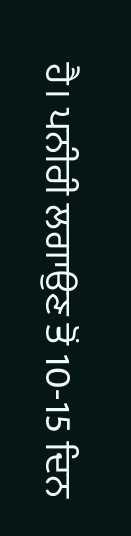ਹੈ। ਪਨੀਰੀ ਲਗਾਉਣ ਤੋਂ 10-15 ਦਿਨ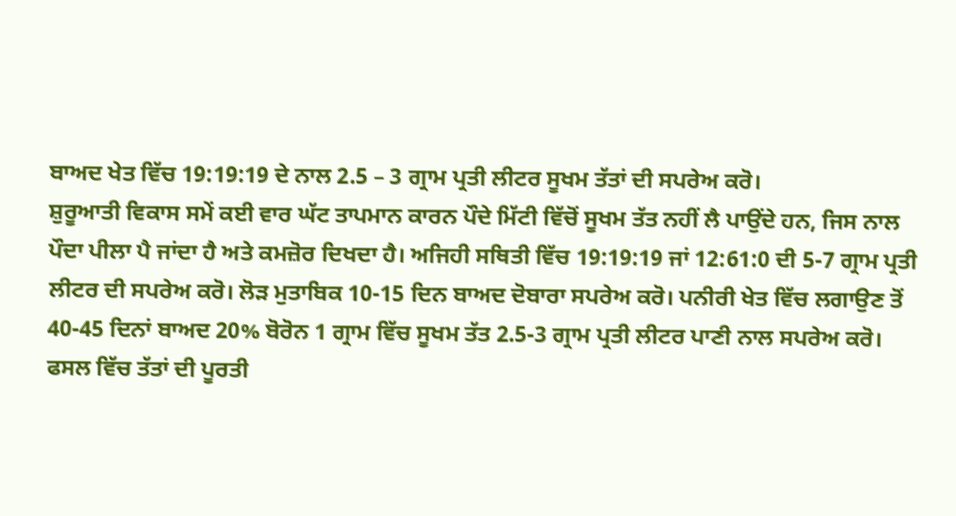ਬਾਅਦ ਖੇਤ ਵਿੱਚ 19:19:19 ਦੇ ਨਾਲ 2.5 – 3 ਗ੍ਰਾਮ ਪ੍ਰਤੀ ਲੀਟਰ ਸੂਖਮ ਤੱਤਾਂ ਦੀ ਸਪਰੇਅ ਕਰੋ।
ਸ਼ੁਰੂਆਤੀ ਵਿਕਾਸ ਸਮੇਂ ਕਈ ਵਾਰ ਘੱਟ ਤਾਪਮਾਨ ਕਾਰਨ ਪੌਦੇ ਮਿੱਟੀ ਵਿੱਚੋਂ ਸੂਖਮ ਤੱਤ ਨਹੀਂ ਲੈ ਪਾਉਂਦੇ ਹਨ, ਜਿਸ ਨਾਲ ਪੌਦਾ ਪੀਲਾ ਪੈ ਜਾਂਦਾ ਹੈ ਅਤੇ ਕਮਜ਼ੋਰ ਦਿਖਦਾ ਹੈ। ਅਜਿਹੀ ਸਥਿਤੀ ਵਿੱਚ 19:19:19 ਜਾਂ 12:61:0 ਦੀ 5-7 ਗ੍ਰਾਮ ਪ੍ਰਤੀ ਲੀਟਰ ਦੀ ਸਪਰੇਅ ਕਰੋ। ਲੋੜ ਮੁਤਾਬਿਕ 10-15 ਦਿਨ ਬਾਅਦ ਦੋਬਾਰਾ ਸਪਰੇਅ ਕਰੋ। ਪਨੀਰੀ ਖੇਤ ਵਿੱਚ ਲਗਾਉਣ ਤੋਂ 40-45 ਦਿਨਾਂ ਬਾਅਦ 20% ਬੋਰੋਨ 1 ਗ੍ਰਾਮ ਵਿੱਚ ਸੂਖਮ ਤੱਤ 2.5-3 ਗ੍ਰਾਮ ਪ੍ਰਤੀ ਲੀਟਰ ਪਾਣੀ ਨਾਲ ਸਪਰੇਅ ਕਰੋ।
ਫਸਲ ਵਿੱਚ ਤੱਤਾਂ ਦੀ ਪੂਰਤੀ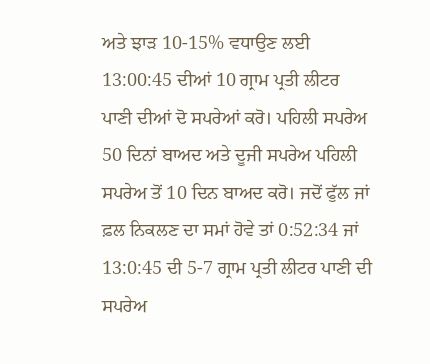ਅਤੇ ਝਾੜ 10-15% ਵਧਾਉਣ ਲਈ 13:00:45 ਦੀਆਂ 10 ਗ੍ਰਾਮ ਪ੍ਰਤੀ ਲੀਟਰ ਪਾਣੀ ਦੀਆਂ ਦੋ ਸਪਰੇਆਂ ਕਰੋ। ਪਹਿਲੀ ਸਪਰੇਅ 50 ਦਿਨਾਂ ਬਾਅਦ ਅਤੇ ਦੂਜੀ ਸਪਰੇਅ ਪਹਿਲੀ ਸਪਰੇਅ ਤੋਂ 10 ਦਿਨ ਬਾਅਦ ਕਰੋ। ਜਦੋਂ ਫੁੱਲ ਜਾਂ ਫ਼ਲ ਨਿਕਲਣ ਦਾ ਸਮਾਂ ਹੋਵੇ ਤਾਂ 0:52:34 ਜਾਂ 13:0:45 ਦੀ 5-7 ਗ੍ਰਾਮ ਪ੍ਰਤੀ ਲੀਟਰ ਪਾਣੀ ਦੀ ਸਪਰੇਅ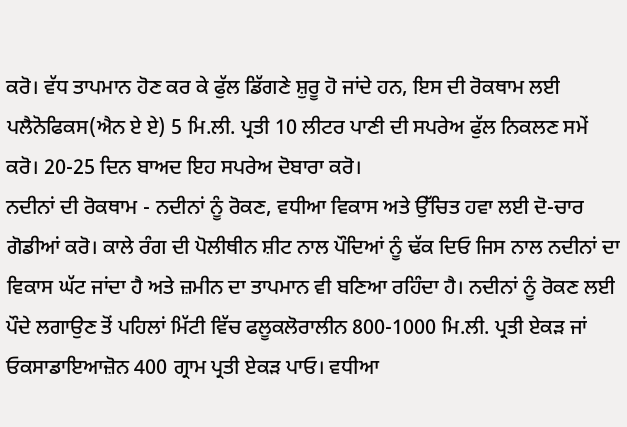ਕਰੋ। ਵੱਧ ਤਾਪਮਾਨ ਹੋਣ ਕਰ ਕੇ ਫੁੱਲ ਡਿੱਗਣੇ ਸ਼ੁਰੂ ਹੋ ਜਾਂਦੇ ਹਨ, ਇਸ ਦੀ ਰੋਕਥਾਮ ਲਈ ਪਲੈਨੋਫਿਕਸ(ਐਨ ਏ ਏ) 5 ਮਿ.ਲੀ. ਪ੍ਰਤੀ 10 ਲੀਟਰ ਪਾਣੀ ਦੀ ਸਪਰੇਅ ਫੁੱਲ ਨਿਕਲਣ ਸਮੇਂ ਕਰੋ। 20-25 ਦਿਨ ਬਾਅਦ ਇਹ ਸਪਰੇਅ ਦੋਬਾਰਾ ਕਰੋ।
ਨਦੀਨਾਂ ਦੀ ਰੋਕਥਾਮ - ਨਦੀਨਾਂ ਨੂੰ ਰੋਕਣ, ਵਧੀਆ ਵਿਕਾਸ ਅਤੇ ਉੱਚਿਤ ਹਵਾ ਲਈ ਦੋ-ਚਾਰ ਗੋਡੀਆਂ ਕਰੋ। ਕਾਲੇ ਰੰਗ ਦੀ ਪੋਲੀਥੀਨ ਸ਼ੀਟ ਨਾਲ ਪੌਦਿਆਂ ਨੂੰ ਢੱਕ ਦਿਓ ਜਿਸ ਨਾਲ ਨਦੀਨਾਂ ਦਾ ਵਿਕਾਸ ਘੱਟ ਜਾਂਦਾ ਹੈ ਅਤੇ ਜ਼ਮੀਨ ਦਾ ਤਾਪਮਾਨ ਵੀ ਬਣਿਆ ਰਹਿੰਦਾ ਹੈ। ਨਦੀਨਾਂ ਨੂੰ ਰੋਕਣ ਲਈ ਪੌਦੇ ਲਗਾਉਣ ਤੋਂ ਪਹਿਲਾਂ ਮਿੱਟੀ ਵਿੱਚ ਫਲੂਕਲੋਰਾਲੀਨ 800-1000 ਮਿ.ਲੀ. ਪ੍ਰਤੀ ਏਕੜ ਜਾਂ ਓਕਸਾਡਾਇਆਜ਼ੋਨ 400 ਗ੍ਰਾਮ ਪ੍ਰਤੀ ਏਕੜ ਪਾਓ। ਵਧੀਆ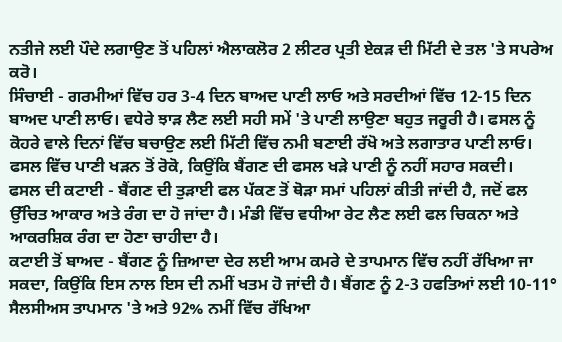ਨਤੀਜੇ ਲਈ ਪੌਦੇ ਲਗਾਉਣ ਤੋਂ ਪਹਿਲਾਂ ਐਲਾਕਲੋਰ 2 ਲੀਟਰ ਪ੍ਰਤੀ ਏਕੜ ਦੀ ਮਿੱਟੀ ਦੇ ਤਲ 'ਤੇ ਸਪਰੇਅ ਕਰੋ।
ਸਿੰਚਾਈ - ਗਰਮੀਆਂ ਵਿੱਚ ਹਰ 3-4 ਦਿਨ ਬਾਅਦ ਪਾਣੀ ਲਾਓ ਅਤੇ ਸਰਦੀਆਂ ਵਿੱਚ 12-15 ਦਿਨ ਬਾਅਦ ਪਾਣੀ ਲਾਓ। ਵਧੇਰੇ ਝਾੜ ਲੈਣ ਲਈ ਸਹੀ ਸਮੇਂ 'ਤੇ ਪਾਣੀ ਲਾਉਣਾ ਬਹੁਤ ਜਰੂਰੀ ਹੈ। ਫਸਲ ਨੂੰ ਕੋਹਰੇ ਵਾਲੇ ਦਿਨਾਂ ਵਿੱਚ ਬਚਾਉਣ ਲਈ ਮਿੱਟੀ ਵਿੱਚ ਨਮੀ ਬਣਾਈ ਰੱਖੋ ਅਤੇ ਲਗਾਤਾਰ ਪਾਣੀ ਲਾਓ। ਫਸਲ ਵਿੱਚ ਪਾਣੀ ਖੜਨ ਤੋਂ ਰੋਕੋ, ਕਿਉਂਕਿ ਬੈਂਗਣ ਦੀ ਫਸਲ ਖੜੇ ਪਾਣੀ ਨੂੰ ਨਹੀਂ ਸਹਾਰ ਸਕਦੀ।
ਫਸਲ ਦੀ ਕਟਾਈ - ਬੈਂਗਣ ਦੀ ਤੁੜਾਈ ਫਲ ਪੱਕਣ ਤੋਂ ਥੋੜਾ ਸਮਾਂ ਪਹਿਲਾਂ ਕੀਤੀ ਜਾਂਦੀ ਹੈ, ਜਦੋਂ ਫਲ ਉੱਚਿਤ ਆਕਾਰ ਅਤੇ ਰੰਗ ਦਾ ਹੋ ਜਾਂਦਾ ਹੈ। ਮੰਡੀ ਵਿੱਚ ਵਧੀਆ ਰੇਟ ਲੈਣ ਲਈ ਫਲ ਚਿਕਨਾ ਅਤੇ ਆਕਰਸ਼ਿਕ ਰੰਗ ਦਾ ਹੋਣਾ ਚਾਹੀਦਾ ਹੈ।
ਕਟਾਈ ਤੋਂ ਬਾਅਦ - ਬੈਂਗਣ ਨੂੰ ਜ਼ਿਆਦਾ ਦੇਰ ਲਈ ਆਮ ਕਮਰੇ ਦੇ ਤਾਪਮਾਨ ਵਿੱਚ ਨਹੀਂ ਰੱਖਿਆ ਜਾ ਸਕਦਾ, ਕਿਉਂਕਿ ਇਸ ਨਾਲ ਇਸ ਦੀ ਨਮੀਂ ਖਤਮ ਹੋ ਜਾਂਦੀ ਹੈ। ਬੈਂਗਣ ਨੂੰ 2-3 ਹਫਤਿਆਂ ਲਈ 10-11° ਸੈਲਸੀਅਸ ਤਾਪਮਾਨ 'ਤੇ ਅਤੇ 92% ਨਮੀਂ ਵਿੱਚ ਰੱਖਿਆ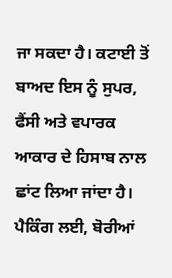ਜਾ ਸਕਦਾ ਹੈ। ਕਟਾਈ ਤੋਂ ਬਾਅਦ ਇਸ ਨੂੰ ਸੁਪਰ, ਫੈਂਸੀ ਅਤੇ ਵਪਾਰਕ ਆਕਾਰ ਦੇ ਹਿਸਾਬ ਨਾਲ ਛਾਂਟ ਲਿਆ ਜਾਂਦਾ ਹੈ। ਪੈਕਿੰਗ ਲਈ, ਬੋਰੀਆਂ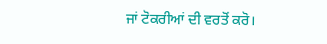ਜਾਂ ਟੋਕਰੀਆਂ ਦੀ ਵਰਤੋਂ ਕਰੋ।